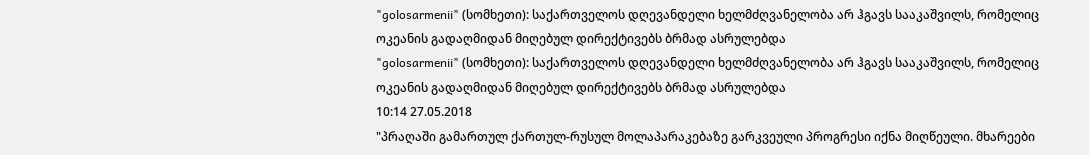"golosarmenii" (სომხეთი): საქართველოს დღევანდელი ხელმძღვანელობა არ ჰგავს სააკაშვილს, რომელიც ოკეანის გადაღმიდან მიღებულ დირექტივებს ბრმად ასრულებდა
"golosarmenii" (სომხეთი): საქართველოს დღევანდელი ხელმძღვანელობა არ ჰგავს სააკაშვილს, რომელიც ოკეანის გადაღმიდან მიღებულ დირექტივებს ბრმად ასრულებდა
10:14 27.05.2018
"პრაღაში გამართულ ქართულ-რუსულ მოლაპარაკებაზე გარკვეული პროგრესი იქნა მიღწეული. მხარეები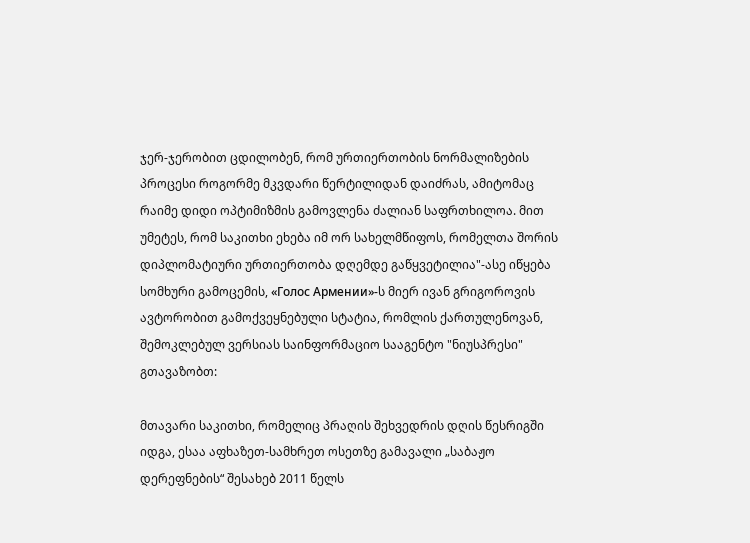ჯერ-ჯერობით ცდილობენ, რომ ურთიერთობის ნორმალიზების პროცესი როგორმე მკვდარი წერტილიდან დაიძრას, ამიტომაც რაიმე დიდი ოპტიმიზმის გამოვლენა ძალიან საფრთხილოა. მით უმეტეს, რომ საკითხი ეხება იმ ორ სახელმწიფოს, რომელთა შორის დიპლომატიური ურთიერთობა დღემდე გაწყვეტილია"-ასე იწყება სომხური გამოცემის, «Голос Армении»-ს მიერ ივან გრიგოროვის ავტორობით გამოქვეყნებული სტატია, რომლის ქართულენოვან, შემოკლებულ ვერსიას საინფორმაციო სააგენტო "ნიუსპრესი" გთავაზობთ:

მთავარი საკითხი, რომელიც პრაღის შეხვედრის დღის წესრიგში იდგა, ესაა აფხაზეთ-სამხრეთ ოსეთზე გამავალი „საბაჟო დერეფნების“ შესახებ 2011 წელს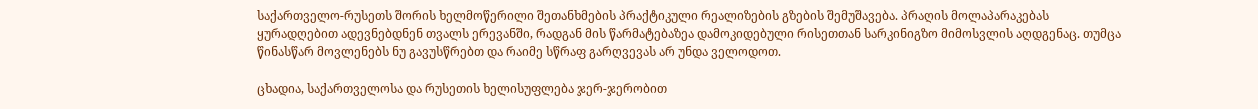საქართველო-რუსეთს შორის ხელმოწერილი შეთანხმების პრაქტიკული რეალიზების გზების შემუშავება. პრაღის მოლაპარაკებას ყურადღებით ადევნებდნენ თვალს ერევანში, რადგან მის წარმატებაზეა დამოკიდებული რისეთთან სარკინიგზო მიმოსვლის აღდგენაც. თუმცა წინასწარ მოვლენებს ნუ გავუსწრებთ და რაიმე სწრაფ გარღვევას არ უნდა ველოდოთ.

ცხადია, საქართველოსა და რუსეთის ხელისუფლება ჯერ-ჯერობით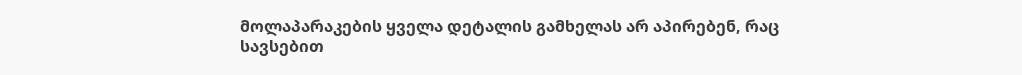მოლაპარაკების ყველა დეტალის გამხელას არ აპირებენ, რაც სავსებით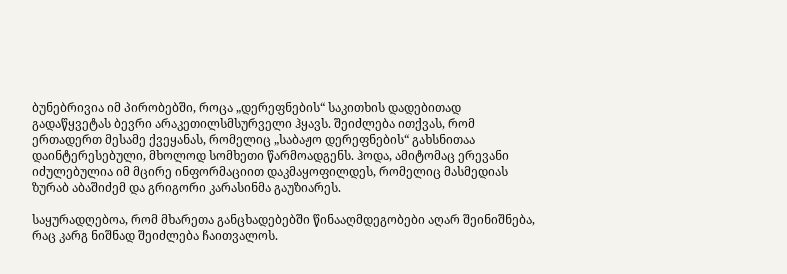ბუნებრივია იმ პირობებში, როცა „დერეფნების“ საკითხის დადებითად გადაწყვეტას ბევრი არაკეთილსმსურველი ჰყავს. შეიძლება ითქვას, რომ ერთადერთ მესამე ქვეყანას, რომელიც „საბაჟო დერეფნების“ გახსნითაა დაინტერესებული, მხოლოდ სომხეთი წარმოადგენს. ჰოდა, ამიტომაც ერევანი იძულებულია იმ მცირე ინფორმაციით დაკმაყოფილდეს, რომელიც მასმედიას ზურაბ აბაშიძემ და გრიგორი კარასინმა გაუზიარეს.

საყურადღებოა, რომ მხარეთა განცხადებებში წინააღმდეგობები აღარ შეინიშნება, რაც კარგ ნიშნად შეიძლება ჩაითვალოს.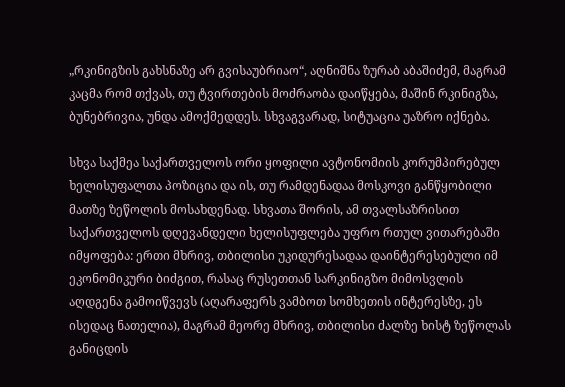„რკინიგზის გახსნაზე არ გვისაუბრიაო“, აღნიშნა ზურაბ აბაშიძემ, მაგრამ კაცმა რომ თქვას, თუ ტვირთების მოძრაობა დაიწყება, მაშინ რკინიგზა, ბუნებრივია, უნდა ამოქმედდეს. სხვაგვარად, სიტუაცია უაზრო იქნება.

სხვა საქმეა საქართველოს ორი ყოფილი ავტონომიის კორუმპირებულ ხელისუფალთა პოზიცია და ის, თუ რამდენადაა მოსკოვი განწყობილი მათზე ზეწოლის მოსახდენად. სხვათა შორის, ამ თვალსაზრისით საქართველოს დღევანდელი ხელისუფლება უფრო რთულ ვითარებაში იმყოფება: ერთი მხრივ, თბილისი უკიდურესადაა დაინტერესებული იმ ეკონომიკური ბიძგით, რასაც რუსეთთან სარკინიგზო მიმოსვლის აღდგენა გამოიწვევს (აღარაფერს ვამბოთ სომხეთის ინტერესზე, ეს ისედაც ნათელია), მაგრამ მეორე მხრივ, თბილისი ძალზე ხისტ ზეწოლას განიცდის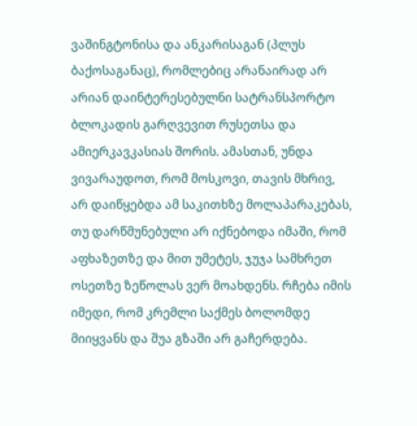ვაშინგტონისა და ანკარისაგან (პლუს ბაქოსაგანაც), რომლებიც არანაირად არ არიან დაინტერესებულნი სატრანსპორტო ბლოკადის გარღვევით რუსეთსა და ამიერკავკასიას შორის. ამასთან, უნდა ვივარაუდოთ, რომ მოსკოვი, თავის მხრივ, არ დაიწყებდა ამ საკითხზე მოლაპარაკებას, თუ დარწმუნებული არ იქნებოდა იმაში, რომ აფხაზეთზე და მით უმეტეს, ჯუჯა სამხრეთ ოსეთზე ზეწოლას ვერ მოახდენს. რჩება იმის იმედი, რომ კრემლი საქმეს ბოლომდე მიიყვანს და შუა გზაში არ გაჩერდება.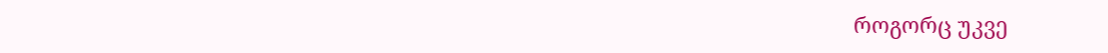როგორც უკვე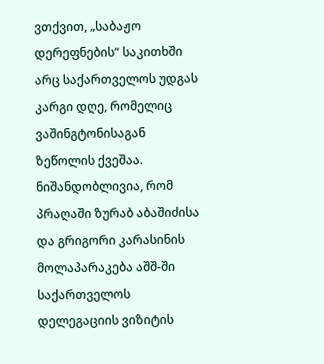ვთქვით, „საბაჟო დერეფნების“ საკითხში არც საქართველოს უდგას კარგი დღე, რომელიც ვაშინგტონისაგან ზეწოლის ქვეშაა. ნიშანდობლივია, რომ პრაღაში ზურაბ აბაშიძისა და გრიგორი კარასინის მოლაპარაკება აშშ-ში საქართველოს დელეგაციის ვიზიტის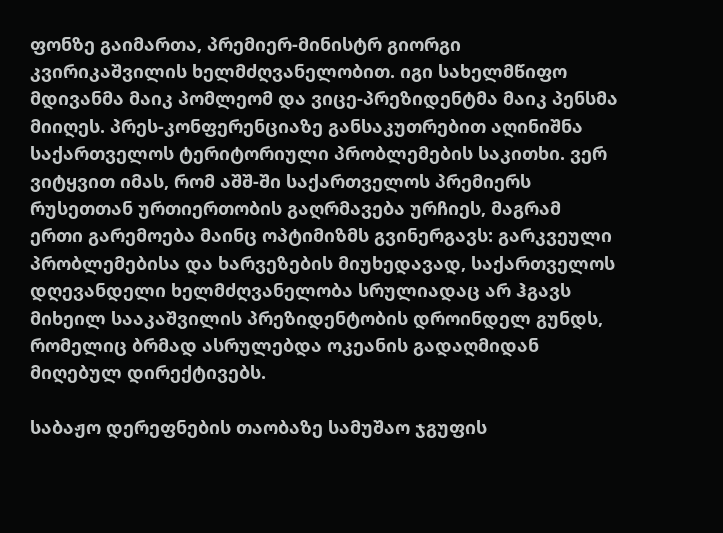ფონზე გაიმართა, პრემიერ-მინისტრ გიორგი კვირიკაშვილის ხელმძღვანელობით. იგი სახელმწიფო მდივანმა მაიკ პომლეომ და ვიცე-პრეზიდენტმა მაიკ პენსმა მიიღეს. პრეს-კონფერენციაზე განსაკუთრებით აღინიშნა საქართველოს ტერიტორიული პრობლემების საკითხი. ვერ ვიტყვით იმას, რომ აშშ-ში საქართველოს პრემიერს რუსეთთან ურთიერთობის გაღრმავება ურჩიეს, მაგრამ ერთი გარემოება მაინც ოპტიმიზმს გვინერგავს: გარკვეული პრობლემებისა და ხარვეზების მიუხედავად, საქართველოს დღევანდელი ხელმძღვანელობა სრულიადაც არ ჰგავს მიხეილ სააკაშვილის პრეზიდენტობის დროინდელ გუნდს, რომელიც ბრმად ასრულებდა ოკეანის გადაღმიდან მიღებულ დირექტივებს.

საბაჟო დერეფნების თაობაზე სამუშაო ჯგუფის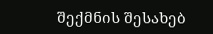შექმნის შესახებ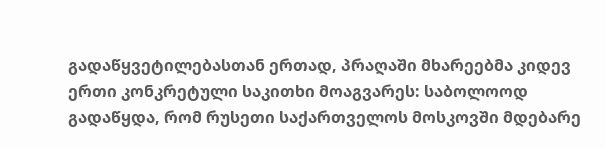გადაწყვეტილებასთან ერთად, პრაღაში მხარეებმა კიდევ ერთი კონკრეტული საკითხი მოაგვარეს: საბოლოოდ გადაწყდა, რომ რუსეთი საქართველოს მოსკოვში მდებარე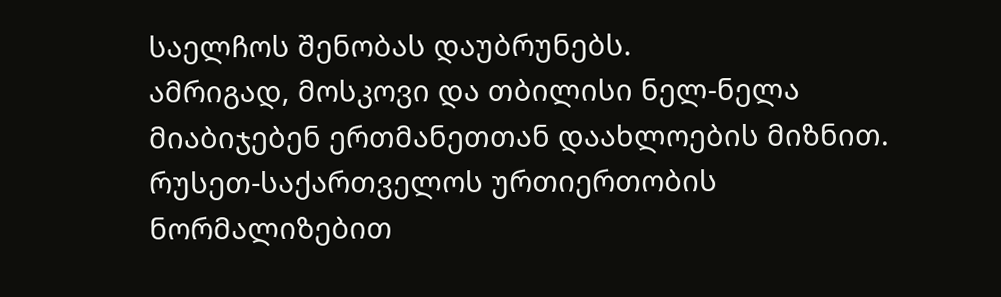საელჩოს შენობას დაუბრუნებს.
ამრიგად, მოსკოვი და თბილისი ნელ-ნელა მიაბიჯებენ ერთმანეთთან დაახლოების მიზნით. რუსეთ-საქართველოს ურთიერთობის ნორმალიზებით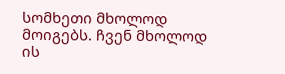სომხეთი მხოლოდ მოიგებს. ჩვენ მხოლოდ ის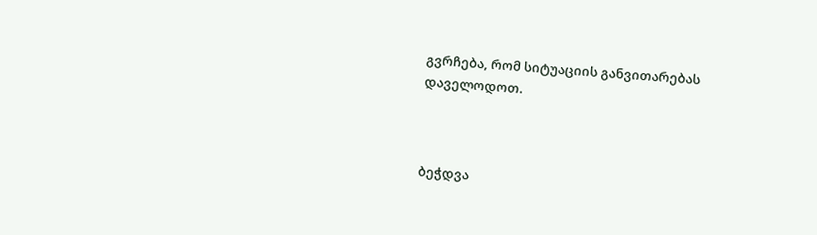გვრჩება, რომ სიტუაციის განვითარებას დაველოდოთ.



ბეჭდვა